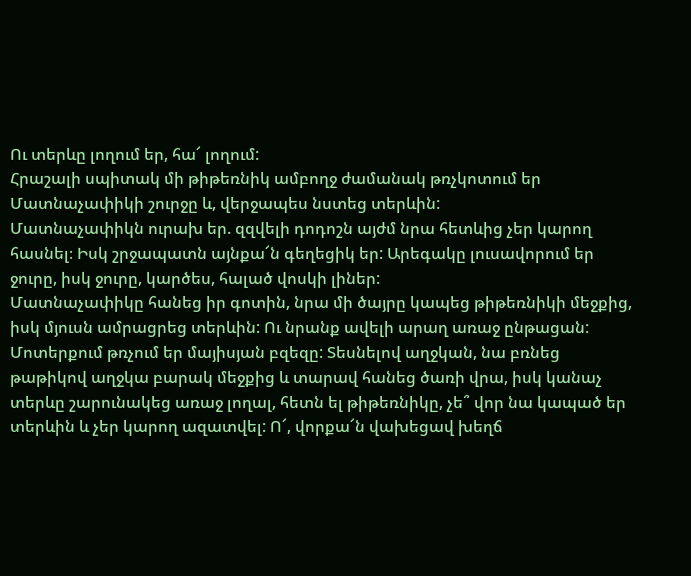Ու տերևը լողում եր, հա՜ լողում:
Հրաշալի սպիտակ մի թիթեռնիկ ամբողջ ժամանակ թռչկոտում եր Մատնաչափիկի շուրջը և, վերջապես նստեց տերևին:
Մատնաչափիկն ուրախ եր. զզվելի դոդոշն այժմ նրա հետևից չեր կարող հասնել։ Իսկ շրջապատն այնքա՜ն գեղեցիկ եր: Արեգակը լուսավորում եր ջուրը, իսկ ջուրը, կարծես, հալած վոսկի լիներ:
Մատնաչափիկը հանեց իր գոտին, նրա մի ծայրը կապեց թիթեռնիկի մեջքից, իսկ մյուսն ամրացրեց տերևին: Ու նրանք ավելի արաղ առաջ ընթացան:
Մոտերքում թռչում եր մայիսյան բզեզը: Տեսնելով աղջկան, նա բռնեց թաթիկով աղջկա բարակ մեջքից և տարավ հանեց ծառի վրա, իսկ կանաչ տերևը շարունակեց առաջ լողալ, հետն ել թիթեռնիկը, չե՞ վոր նա կապած եր տերևին և չեր կարող ազատվել: Ո՜, վորքա՜ն վախեցավ խեղճ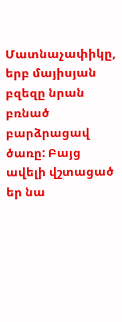Մատնաչափիկը, երբ մայիսյան բզեզը նրան բռնած բարձրացավ ծառը: Բայց ավելի վշտացած եր նա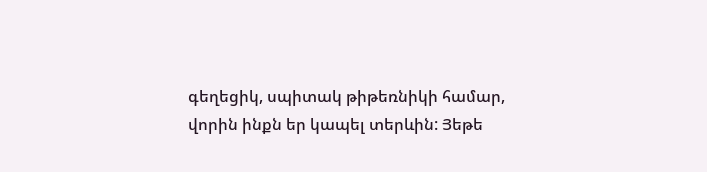գեղեցիկ, սպիտակ թիթեռնիկի համար, վորին ինքն եր կապել տերևին: Յեթե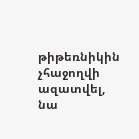թիթեռնիկին չհաջողվի ազատվել, նա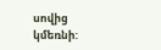սովից կմեռնի: